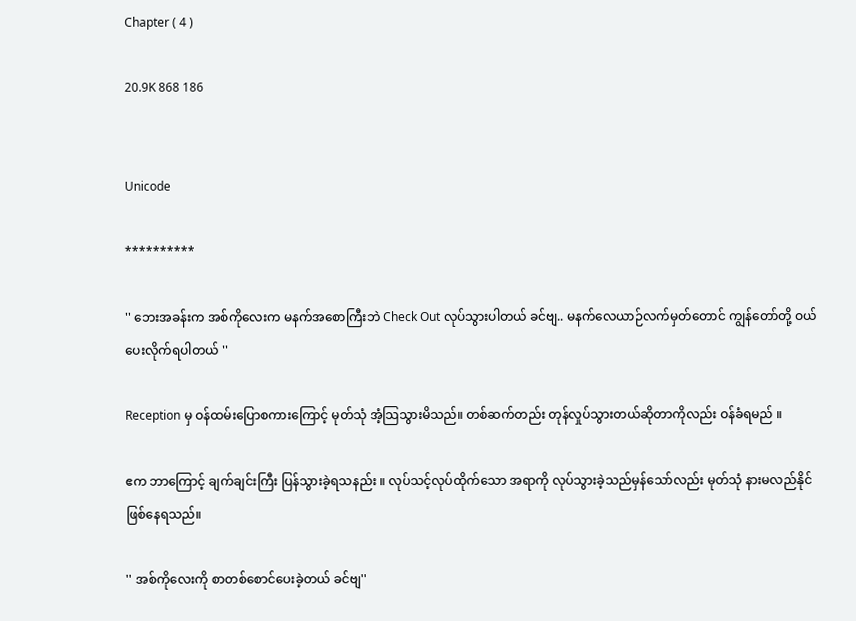Chapter ( 4 )

20.9K 868 186


Unicode

**********

'' ဘေးအခန်းက အစ်ကိုလေးက မနက်အစောကြီးဘဲ Check Out လုပ်သွားပါတယ် ခင်ဗျ.. မနက်လေယာဉ်လက်မှတ်တောင် ကျွန်တော်တို့ ဝယ်ပေးလိုက်ရပါတယ် ''

Reception မှ ဝန်ထမ်းပြောစကားကြောင့် မုတ်သုံ အံ့သြသွားမိသည်။ တစ်ဆက်တည်း တုန်လှုပ်သွားတယ်ဆိုတာကိုလည်း ဝန်ခံရမည် ။

ဧက ဘာကြောင့် ချက်ချင်းကြီး ပြန်သွားခဲ့ရသနည်း ။ လုပ်သင့်လုပ်ထိုက်သော အရာကို လုပ်သွားခဲ့သည်မှန်သော်လည်း မုတ်သုံ နားမလည်နိုင်ဖြစ်နေရသည်။

'' အစ်ကိုလေးကို စာတစ်စောင်ပေးခဲ့တယ် ခင်ဗျ''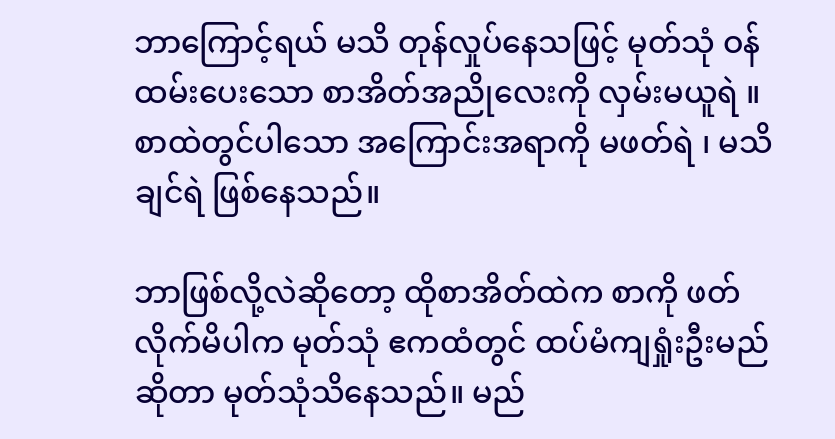ဘာကြောင့်ရယ် မသိ တုန်လှုပ်နေသဖြင့် မုတ်သုံ ဝန်ထမ်းပေးသော စာအိတ်အညိုလေးကို လှမ်းမယူရဲ ။ စာထဲတွင်ပါသော အကြောင်းအရာကို မဖတ်ရဲ ၊ မသိချင်ရဲ ဖြစ်နေသည်။

ဘာဖြစ်လို့လဲဆိုတော့ ထိုစာအိတ်ထဲက စာကို ဖတ်လိုက်မိပါက မုတ်သုံ ဧကထံတွင် ထပ်မံကျရှုံးဦးမည်ဆိုတာ မုတ်သုံသိနေသည်။ မည်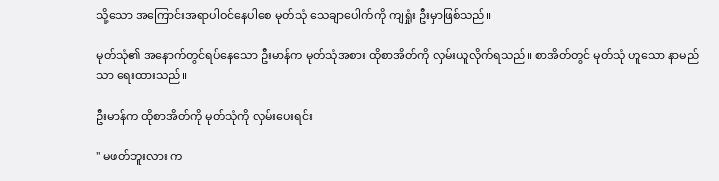သို့သော အကြောင်းအရာပါဝင်နေပါစေ မုတ်သုံ သေချာပေါက်ကို ကျရှုံး ဦးမှာဖြစ်သည်။

မုတ်သုံ၏ အနောက်တွင်ရပ်နေသော ဦးမာန်က မုတ်သုံအစား ထိုစာအိတ်ကို လှမ်းယူလိုက်ရသည်။ စာအိတ်တွင် မုတ်သုံ ဟူသော နာမည်သာ ရေးထားသည်။

ဦးမာန်က ထိုစာအိတ်ကို မုတ်သုံကို လှမ်းပေးရင်း

'' မဖတ်ဘူးလား က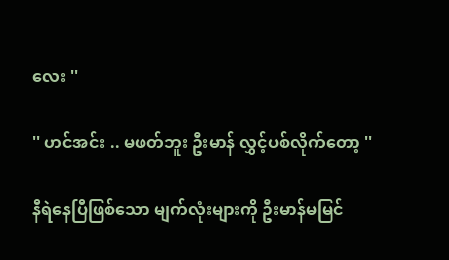လေး ''

'' ဟင်အင်း .. မဖတ်ဘူး ဦးမာန် လွှင့်ပစ်လိုက်တော့ ''

နီရဲနေပြီဖြစ်သော မျက်လုံးများကို ဦးမာန်မမြင်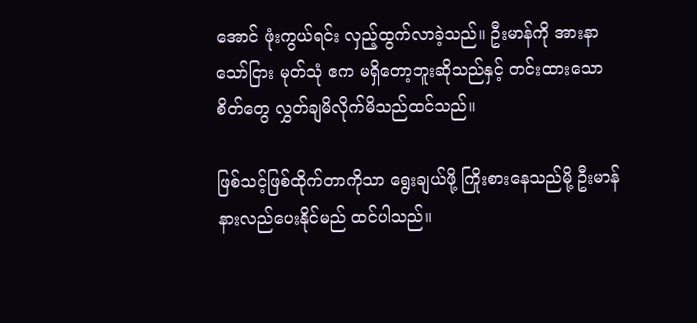အောင် ဖုံးကွယ်ရင်း လှည့်ထွက်လာခဲ့သည်။ ဦးမာန်ကို အားနာသော်ငြား မုတ်သုံ ဧက မရှိတော့ဘူးဆိုသည်နှင့် တင်းထားသော စိတ်တွေ လွှတ်ချမိလိုက်မိသည်ထင်သည်။

ဖြစ်သင့်ဖြစ်ထိုက်တာကိုသာ ရွေးချယ်ဖို့ ကြိုးစားနေသည်မို့ ဦးမာန်နားလည်ပေးနိုင်မည် ထင်ပါသည်။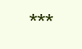***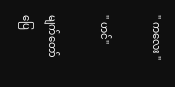'' ကလေး ''

'' ဟင်''

မျက်တော်ပြေ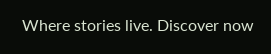Where stories live. Discover now